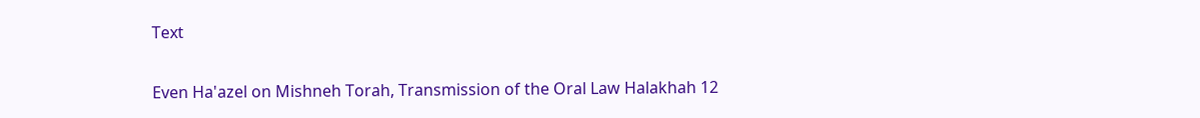Text

Even Ha'azel on Mishneh Torah, Transmission of the Oral Law Halakhah 12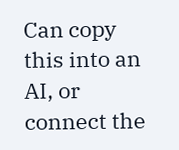Can copy this into an AI, or connect the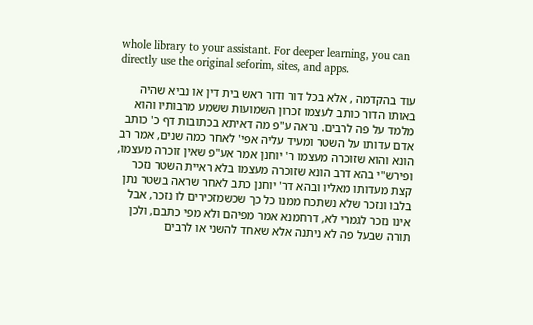whole library to your assistant. For deeper learning, you can directly use the original seforim, sites, and apps.

עוד בהקדמה , אלא בכל דור ודור ראש בית דין או נביא שהיה באותו הדור כותב לעצמו זכרון השמועות ששמע מרבותיו והוא מלמד על פה לרבים. נראה ע"פ מה דאיתא בכתובות דף כ' כותב אדם עדותו על השטר ומעיד עליה אפי' לאחר כמה שנים, אמר רב הונא והוא שזוכרה מעצמו ר' יוחנן אמר אע"פ שאין זוכרה מעצמו, ופירש"י בהא דרב הונא שזוכרה מעצמו בלא ראיית השטר נזכר קצת מעדותו מאליו ובהא דר' יוחנן כתב לאחר שראה בשטר נתן בלבו ונזכר שלא נשתכח ממנו כל כך שכשמזכירים לו נזכר, אבל אינו נזכר לגמרי לא, דרחמנא אמר מפיהם ולא מפי כתבם, ולכן תורה שבעל פה לא ניתנה אלא שאחד להשני או לרבים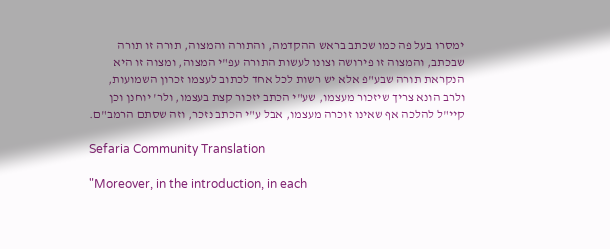ימסרו בעל פה כמו שכתב בראש ההקדמה, והתורה והמצוה, תורה זו תורה שבכתב, והמצוה זו פירושה וצונו לעשות התורה עפ"י המצוה, ומצוה זו היא הנקראת תורה שבע"פ אלא יש רשות לכל אחד לכתוב לעצמו זכרון השמועות, ולרב הונא צריך שיזכור מעצמו, שע"י הכתב יזכור קצת בעצמו, ולר' יוחנן וכן קיי"ל להלכה אף שאינו זוכרה מעצמו, אבל ע"י הכתב נזכר, וזה שסתם הרמב"ם.

Sefaria Community Translation

"Moreover, in the introduction, in each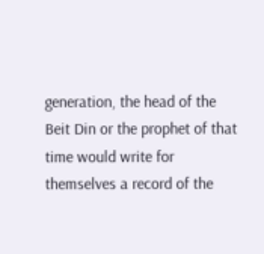generation, the head of the Beit Din or the prophet of that time would write for themselves a record of the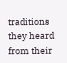traditions they heard from their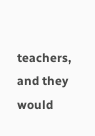teachers, and they would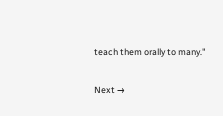teach them orally to many."

Next →